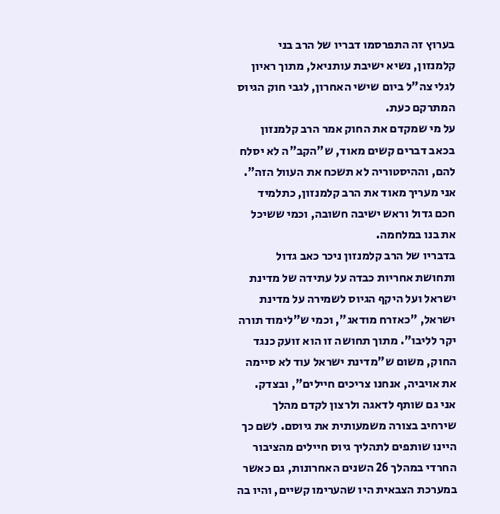בערוץ זה התפרסמו דבריו של הרב בני קלמנזון, נשיא ישיבת עותניאל, מתוך ראיון לגלי צה"ל ביום שישי האחרון, לגבי חוק הגיוס המתרקם כעת.
על מי שמקדם את החוק אמר הרב קלמנזון בכאב דברים קשים מאוד, ש"הקב"ה לא יסלח להם, וההיסטוריה לא תשכח את העוול הזה".
אני מעריך מאוד את הרב קלמנזון, כתלמיד חכם גדול וראש ישיבה חשובה, וכמי ששיכל את בנו במלחמה.
בדבריו של הרב קלמנזון ניכר כאב גדול ותחושת אחריות כבדה על עתידה של מדינת ישראל ועל היקף הגיוס לשמירה על מדינת ישראל, "כאזרח מודאג", וכמי ש"לימוד תורה יקר לליבו". מתוך תחושה זו הוא זועק כנגד החוק, משום ש"מדינת ישראל עוד לא סיימה את אויביה, אנחנו צריכים חיילים", ובצדק.
אני גם שותף לדאגה ולרצון לקדם מהלך שירחיב בצורה משמעותית את גיוסם. לשם כך היינו שותפים לתהליך גיוס חיילים מהציבור החרדי במהלך 26 השנים האחרונות, גם כאשר במערכת הצבאית היו שהערימו קשיים, והיו בה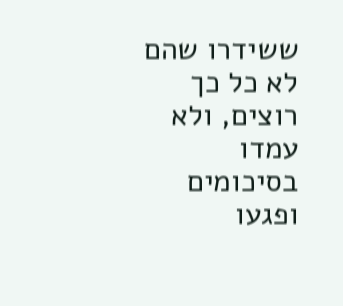ששידרו שהם לא כל כך רוצים, ולא עמדו בסיכומים ופגעו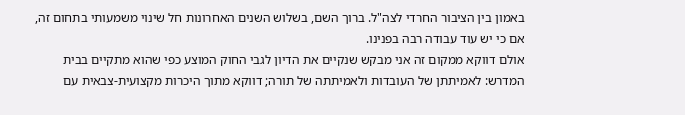באמון בין הציבור החרדי לצה"ל. ברוך השם, בשלוש השנים האחרונות חל שינוי משמעותי בתחום זה, אם כי יש עוד עבודה רבה בפנינו.
אולם דווקא ממקום זה אני מבקש שנקיים את הדיון לגבי החוק המוצע כפי שהוא מתקיים בבית המדרש: לאמיתתן של העובדות ולאמיתתה של תורה; דווקא מתוך היכרות מקצועית-צבאית עם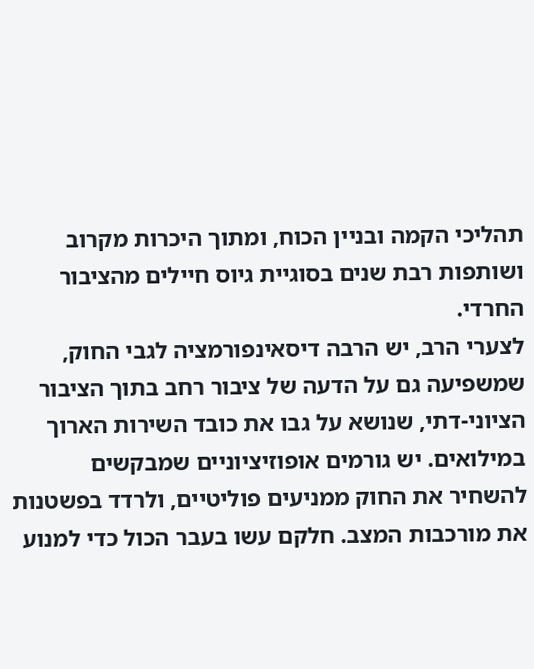תהליכי הקמה ובניין הכוח, ומתוך היכרות מקרוב ושותפות רבת שנים בסוגיית גיוס חיילים מהציבור החרדי.
לצערי הרב, יש הרבה דיסאינפורמציה לגבי החוק, שמשפיעה גם על הדעה של ציבור רחב בתוך הציבור הציוני-דתי, שנושא על גבו את כובד השירות הארוך במילואים. יש גורמים אופוזיציוניים שמבקשים להשחיר את החוק ממניעים פוליטיים, ולרדד בפשטנות את מורכבות המצב. חלקם עשו בעבר הכול כדי למנוע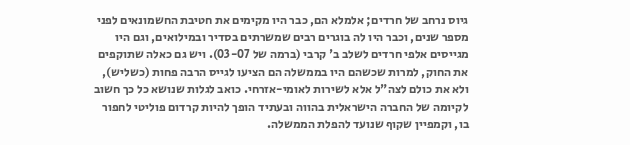גיוס נרחב של חרדים; אלמלא הם, כבר היו מקימים את חטיבת החשמונאים לפני מספר שנים, וכבר היו לה בוגרים רבים שמשרתים בסדיר ובמילואים, וגם היו מגייסים אלפי חרדים לשלב ב' קרבי (ברמה של 03-07). ויש גם כאלה שתוקפים את החוק, למרות שכשהם היו בממשלה הם הציעו לגייס הרבה פחות (כשליש), ולא את כולם לצה"ל אלא לשירות לאומי-אזרחי. כואב לגלות שנושא כל כך חשוב לקיומה של החברה הישראלית בהווה ובעתיד הופך להיות קרדום פוליטי לחפור בו, וקמפיין שקוף שנועד להפלת הממשלה.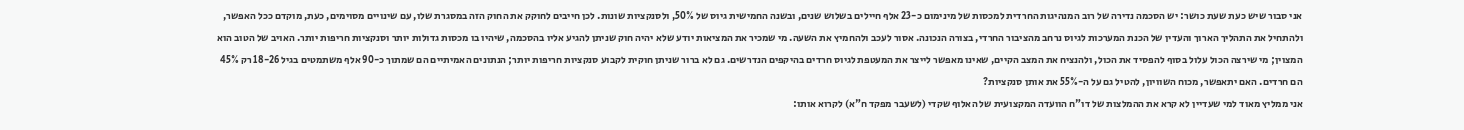אני סבור שיש כעת שעת כושר: יש הסכמה נדירה של רוב המנהיגות החרדית למכסות של מינימום כ-23 אלף חיילים בשלוש שנים, ובשנה החמישית גיוס של 50%, ולסנקציות שונות. לכן חייבים לחוקק את החוק הזה במסגרת שלו, עם שינויים מסוימים, כעת, מוקדם ככל האפשר, ולהתחיל את התהליך הארוך והעדין של הכנת המערכות לגיוס נרחב מהציבור החרדי, בצורה הנכונה. אסור לעכב ולהחמיץ את השעה. מי שמכיר את המציאות יודע שלא יהיה חוק שניתן להגיע אליו בהסכמה, שיהיו בו מכסות גדולות יותר וסנקציות חריפות יותר. האויב של הטוב הוא המצוין; מי שירצה הכול עלול בסוף להפסיד את הכול, ולהנציח את המצב הקיים, שאינו מאפשר לייצר את המעטפת לגיוס חרדים בהיקפים הנדרשים. גם לא ברור שניתן חוקית לקבוע סנקציות חריפות יותר; הנתונים האמיתיים הם שמתוך כ-90 אלף משתמטים בגיל 18-26 רק 45% הם חרדים. האם יתאפשר, מכוח השוויון, להטיל גם על ה-55% את אותן סנקציות?
אני ממליץ מאוד למי שעדיין לא קרא את ההמלצות של דו"ח הוועדה המקצועית של האלוף שקדי (לשעבר מפקד ח"א) לקרוא אותו: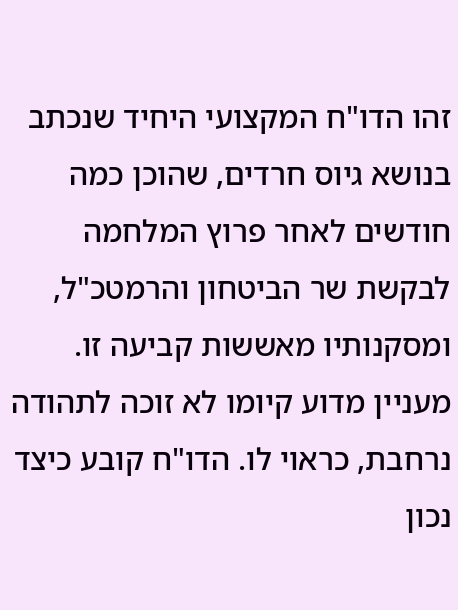זהו הדו"ח המקצועי היחיד שנכתב בנושא גיוס חרדים, שהוכן כמה חודשים לאחר פרוץ המלחמה לבקשת שר הביטחון והרמטכ"ל, ומסקנותיו מאששות קביעה זו. מעניין מדוע קיומו לא זוכה לתהודה נרחבת, כראוי לו. הדו"ח קובע כיצד נכון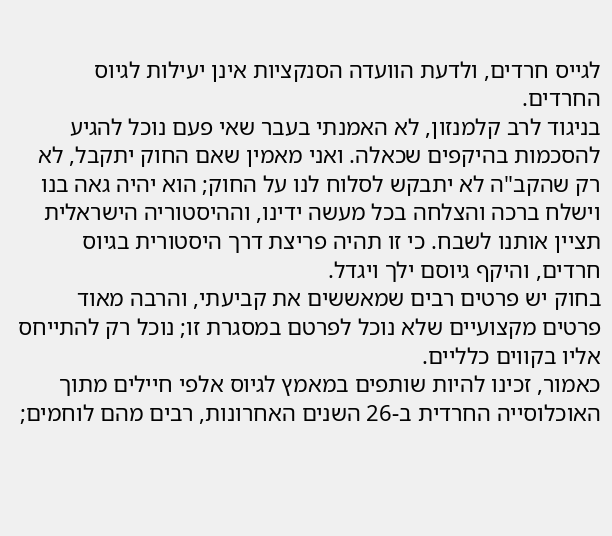לגייס חרדים, ולדעת הוועדה הסנקציות אינן יעילות לגיוס החרדים.
בניגוד לרב קלמנזון, לא האמנתי בעבר שאי פעם נוכל להגיע להסכמות בהיקפים שכאלה. ואני מאמין שאם החוק יתקבל, לא רק שהקב"ה לא יתבקש לסלוח לנו על החוק; הוא יהיה גאה בנו וישלח ברכה והצלחה בכל מעשה ידינו, וההיסטוריה הישראלית תציין אותנו לשבח. כי זו תהיה פריצת דרך היסטורית בגיוס חרדים, והיקף גיוסם ילך ויגדל.
בחוק יש פרטים רבים שמאששים את קביעתי, והרבה מאוד פרטים מקצועיים שלא נוכל לפרטם במסגרת זו; נוכל רק להתייחס אליו בקווים כלליים.
כאמור, זכינו להיות שותפים במאמץ לגיוס אלפי חיילים מתוך האוכלוסייה החרדית ב-26 השנים האחרונות, רבים מהם לוחמים;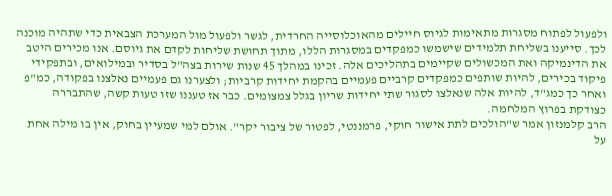ולפעול לפתוח מסגרות מתאימות לגיוס חיילים מהאוכלוסייה החרדית, לגשר ולפעול מול המערכת הצבאית כדי שתהיה מוכנה לכך. סייענו בשליחת תלמידים שישמשו כמפקדים במסגרות הללו, מתוך תחושת שליחות לקדם את גיוסם. אנו מכירים היטב את הדינמיקה ואת המכשולים שקיימים בתהליכים אלה. זכינו במהלך 45 שנות שירות בצה"ל בסדיר ובמילואים, ובתפקידי פיקוד בכירים, להיות שותפים כמפקדים קרביים פעמיים בהקמת יחידות קרביות; ולצערנו גם פעמיים נאלצנו בפקודה, כמ"פ ואחר כך כמג"ד, להיות אלה שנאלצו לסגור שתי יחידות שריון בגלל צמצומים. כבר אז טעננו שזו טעות קשה, שהתבררה כצודקת בפרוץ המלחמה.
הרב קלמנזון אמר ש"הולכים לתת אישור חוקי, פרמננטי, לפטור של ציבור יקר". אולם למי שמעיין בחוק, אין בו מילה אחת על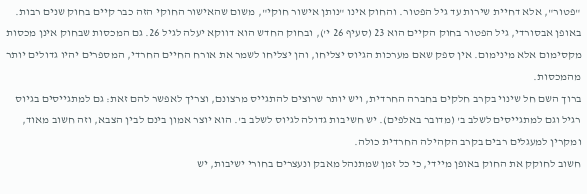"פטור", אלא דחיית שירות עד גיל הפטור. והחוק אינו "נותן אישור חוקי", משום שהאישור החוקי הזה כבר קיים בחוק שנים רבות. באופן אבסורדי, גיל הפטור בחוק הקיים הוא 23 (סעיף 26 י'), ובחוק החדש הוא דווקא יעלה לגיל 26. גם המכסות שבחוק אינן מכסות מקסימום אלא מינימום. אין ספק שאם מערכות הגיוס יצליחו, והן יצליחו לשמר את אורח החיים החרדי, המספרים יהיו גדולים יותר מהמכסות.
ברוך השם חל שינוי בקרב חלקים בחברה החרדית, ויש יותר שרוצים להתגייס מרצונם, וצריך לאפשר להם זאת: גם למתגייסים בגיוס רגיל וגם למתגייסים לשלב ב' (מדובר באלפים). יש חשיבות גדולה לגיוס לשלב ב'. הוא יוצר אמון בינם לבין הצבא, וזה חשוב מאוד, ומקרין למעגלים רבים בקרב הקהילה החרדית כולה.
חשוב לחוקק את החוק באופן מיידי, כי כל זמן שמתנהל מאבק ונעצרים בחורי ישיבות, יש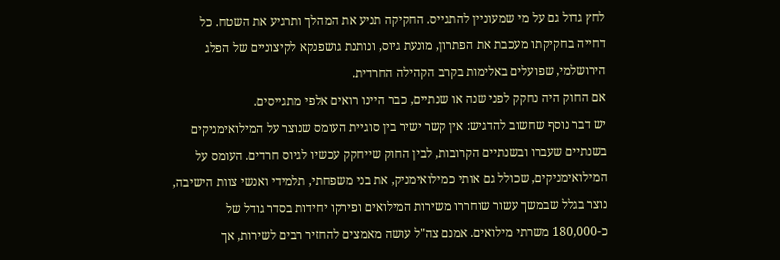לחץ גדול גם על מי שמעוניין להתגייס. החקיקה תניע את המהלך ותרגיע את השטח. כל דחייה בחקיקתו מעכבת את הפתרון, מונעת גיוס, ונותנת גושפנקא לקיצוניים של הפלג הירושלמי, שפועלים באלימות בקרב הקהילה החרדית.
אם החוק היה נחקק לפני שנה או שנתיים, כבר היינו רואים אלפי מתגייסים.
יש דבר נוסף שחשוב להדגיש: אין קשר ישיר בין סוגיית העומס שנוצר על המילואימניקים בשנתיים שעברו ובשנתיים הקרובות, לבין החוק שייחקק עכשיו לגיוס חרדים. העומס על המילואימניקים, שכולל גם אותי כמילואימניק, את בני משפחתי, תלמידי ואנשי צוות הישיבה, נוצר בגלל שבמשך עשור שוחררו משירות המילואים ופירקו יחידות בסדר גודל של כ-180,000 משרתי מילואים. אמנם צה"ל עושה מאמצים להחזיר רבים לשירות, אך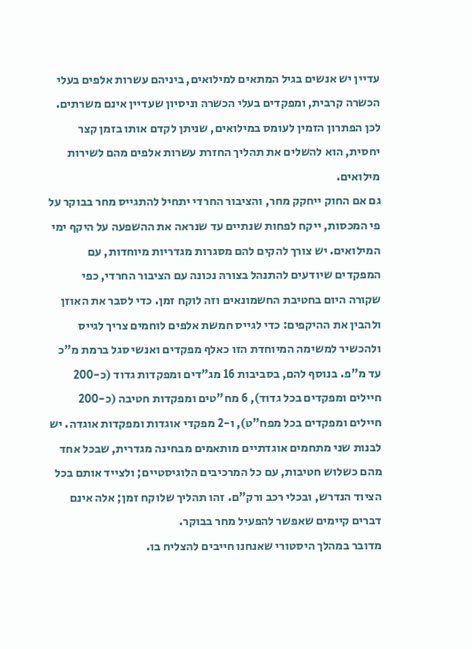עדיין יש אנשים בגיל המתאים למילואים, ביניהם עשרות אלפים בעלי הכשרה קרבית, ומפקדים בעלי הכשרה וניסיון שעדיין אינם משרתים. לכן הפתרון הזמין לעומס במילואים, שניתן לקדם אותו בזמן קצר יחסית, הוא להשלים את תהליך החזרת עשרות אלפים מהם לשירות מילואים.
גם אם החוק ייחקק מחר, והציבור החרדי יתחיל להתגייס מחר בבוקר על פי המכסות, ייקח לפחות שנתיים עד שנראה את ההשפעה על היקף ימי המילואים. יש צורך להקים להם מסגרות מגדריות מיוחדות, עם המפקדים שיודעים להתנהל בצורה נכונה עם הציבור החרדי, כפי שקורה היום בחטיבת החשמונאים וזה לוקח זמן. כדי לסבר את האוזן ולהבין את ההיקפים: כדי לגייס חמשת אלפים לוחמים צריך לגייס ולהכשיר למשימה המיוחדת הזו כאלף מפקדים ואנשי סגל ברמת מ"כ עד מ"פ. בנוסף להם, בסביבות 16 מג"דים ומפקדות גדוד (כ-200 חיילים ומפקדים בכל גדוד), 6 מח"טים ומפקדות חטיבה (כ-200 חיילים ומפקדים בכל מפח"ט), ו-2 מפקדי אוגדות ומפקדות אוגדה. יש לבנות שני מתחמים אוגדתיים מותאמים מבחינה מגדרית, שבכל אחד מהם כשלוש חטיבות, עם כל המרכיבים הלוגיסטיים; ולצייד אותם בכל הציוד הנדרש, ובכלי רכב ורק"ם. זהו תהליך שלוקח זמן; אלה אינם דברים קיימים שאפשר להפעיל מחר בבוקר.
מדובר במהלך היסטורי שאנחנו חייבים להצליח בו.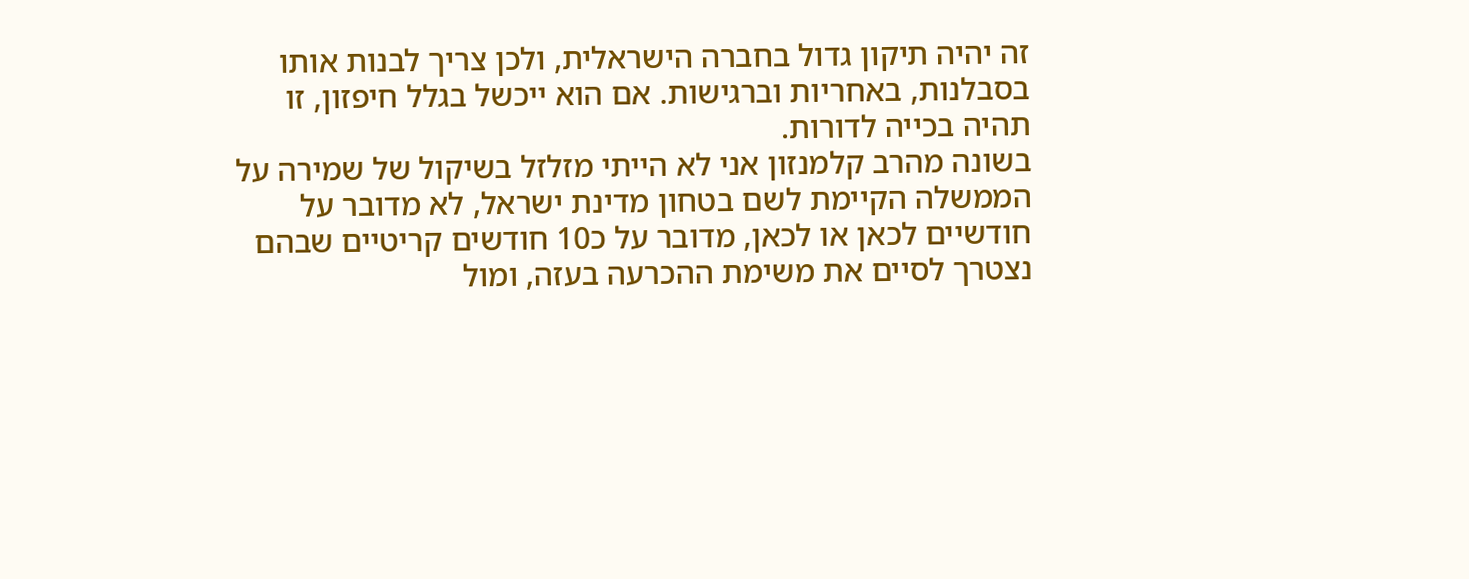זה יהיה תיקון גדול בחברה הישראלית, ולכן צריך לבנות אותו בסבלנות, באחריות וברגישות. אם הוא ייכשל בגלל חיפזון, זו תהיה בכייה לדורות.
בשונה מהרב קלמנזון אני לא הייתי מזלזל בשיקול של שמירה על הממשלה הקיימת לשם בטחון מדינת ישראל, לא מדובר על חודשיים לכאן או לכאן, מדובר על כ10 חודשים קריטיים שבהם נצטרך לסיים את משימת ההכרעה בעזה, ומול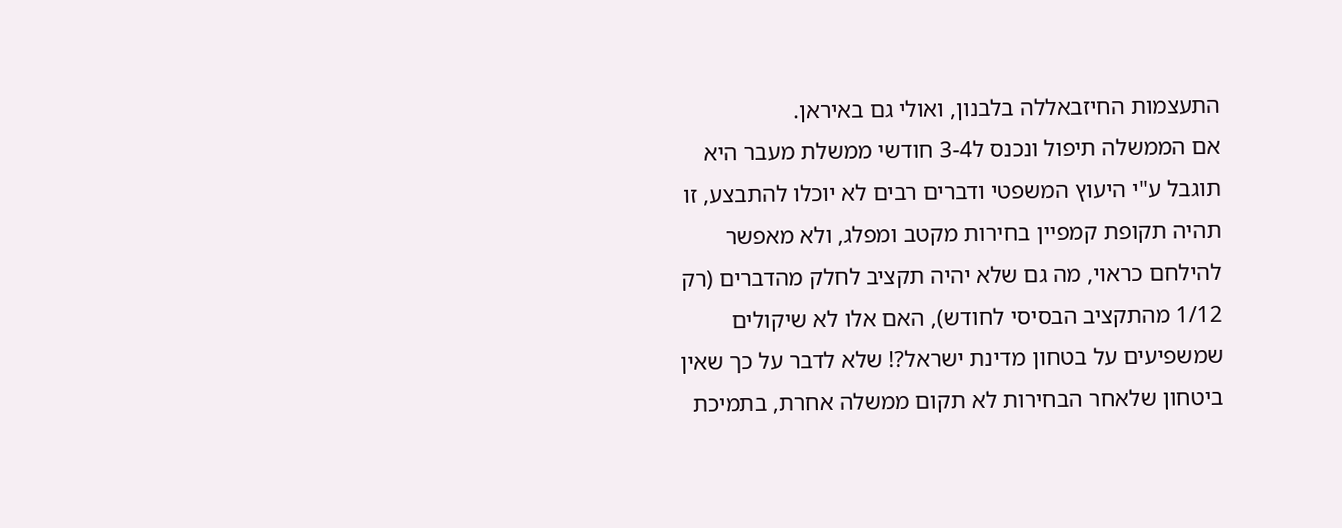התעצמות החיזבאללה בלבנון, ואולי גם באיראן.
אם הממשלה תיפול ונכנס ל3-4 חודשי ממשלת מעבר היא תוגבל ע"י היעוץ המשפטי ודברים רבים לא יוכלו להתבצע, זו תהיה תקופת קמפיין בחירות מקטב ומפלג, ולא מאפשר להילחם כראוי, מה גם שלא יהיה תקציב לחלק מהדברים (רק 1/12 מהתקציב הבסיסי לחודש), האם אלו לא שיקולים שמשפיעים על בטחון מדינת ישראל?! שלא לדבר על כך שאין ביטחון שלאחר הבחירות לא תקום ממשלה אחרת, בתמיכת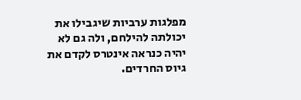מפלגות ערביות שיגבילו את יכולתה להילחם, ולה גם לא יהיה כנראה אינטרס לקדם את גיוס החרדים.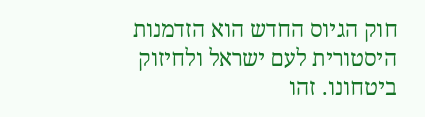חוק הגיוס החדש הוא הזדמנות היסטורית לעם ישראל ולחיזוק ביטחונו. זהו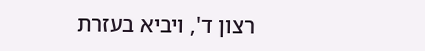רצון ד', ויביא בעזרת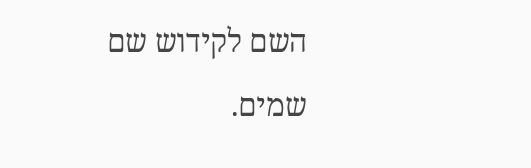השם לקידוש שם שמים.